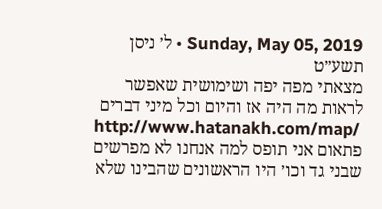Sunday, May 05, 2019 • ל׳ ניסן תשע״ט
מצאתי מפה יפה ושימושית שאפשר לראות מה היה אז והיום וכל מיני דברים
http://www.hatanakh.com/map/
פתאום אני תופס למה אנחנו לא מפרשים שבני גד וכו׳ היו הראשונים שהבינו שלא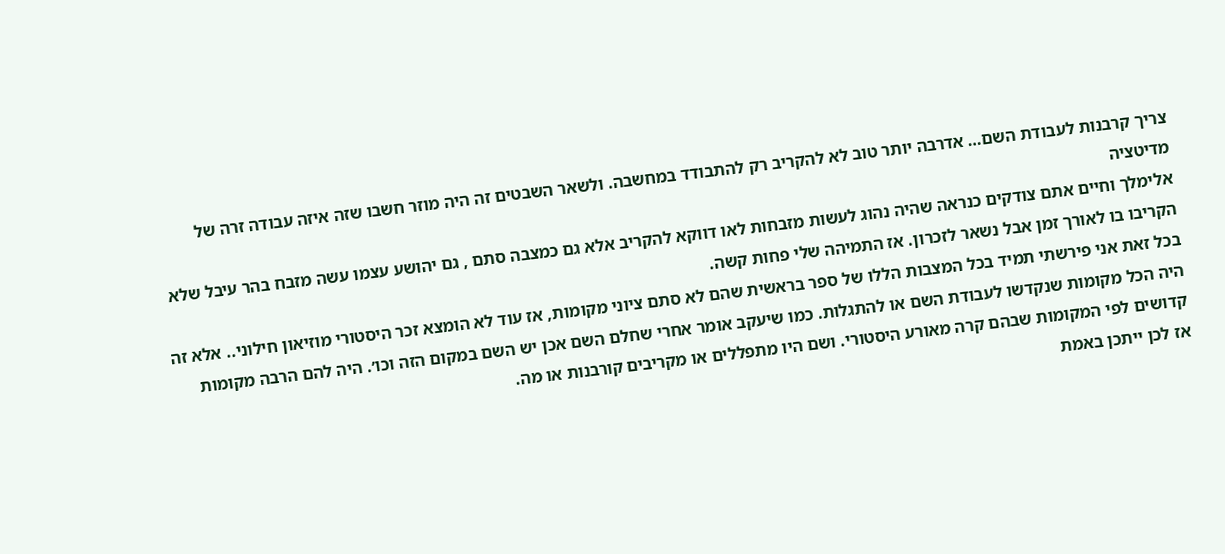צריך קרבנות לעבודת השם… אדרבה יותר טוב לא להקריב רק להתבודד במחשבה. ולשאר השבטים זה היה מוזר חשבו שזה איזה עבודה זרה של מדיטציה
אלימלך וחיים אתם צודקים כנראה שהיה נהוג לעשות מזבחות לאו דווקא להקריב אלא גם כמצבה סתם , גם יהושע עצמו עשה מזבח בהר עיבל שלא הקריבו בו לאורך זמן אבל נשאר לזכרון. אז התמיהה שלי פחות קשה.
בכל זאת אני פירשתי תמיד בכל המצבות הללו של ספר בראשית שהם לא סתם ציוני מקומות, אז עוד לא הומצא זכר היסטורי מוזיאון חילוני.. אלא זה היה הכל מקומות שנקדשו לעבודת השם או להתגלות. כמו שיעקב אומר אחרי שחלם השם אכן יש השם במקום הזה וכו׳. היה להם הרבה מקומות קדושים לפי המקומות שבהם קרה מאורע היסטורי. ושם היו מתפללים או מקריבים קורבנות או מה.
אז לכן ייתכן באמת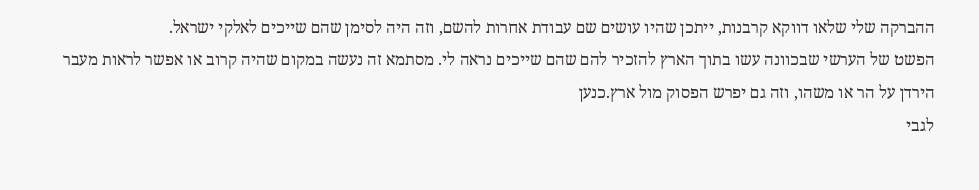ההברקה שלי שלאו דווקא קרבנות, ייתכן שהיו עושים שם עבודת אחרות להשם, וזה היה לסימן שהם שייכים לאלקי ישראל.
הפשט של הערשי שבכוונה עשו בתוך הארץ להזכיר להם שהם שייכים נראה לי. מסתמא זה נעשה במקום שהיה קרוב או אפשר לראות מעבר הירדן על הר או משהו, וזה גם יפרש הפסוק מול ארץ.כנען
לגבי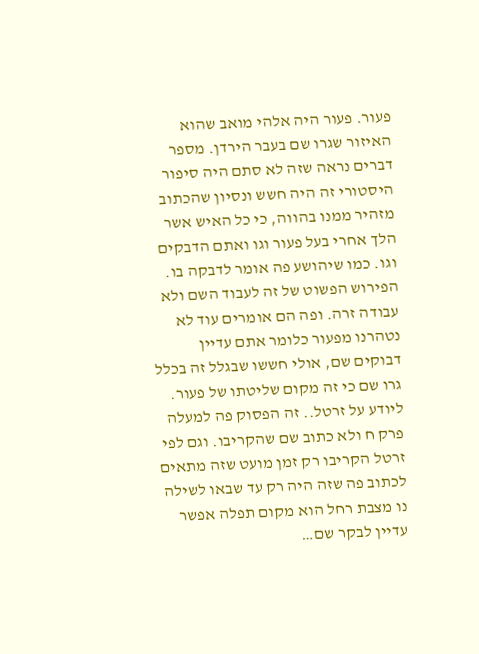פעור. פעור היה אלהי מואב שהוא האיזור שגרו שם בעבר הירדן. מספר דברים נראה שזה לא סתם היה סיפור היסטורי זה היה חשש ונסיון שהכתוב מזהיר ממנו בהווה, כי כל האיש אשר הלך אחרי בעל פעור וגו ואתם הדבקים וגו. כמו שיהושע פה אומר לדבקה בו. הפירוש הפשוט של זה לעבוד השם ולא עבודה זרה. ופה הם אומרים עוד לא נטהרנו מפעור כלומר אתם עדיין דבוקים שם, אולי חששו שבגלל זה בכלל גרו שם כי זה מקום שליטתו של פעור.
ליודע על זרטל.. זה הפסוק פה למעלה פרק ח ולא כתוב שם שהקריבו. וגם לפי זרטל הקריבו רק זמן מועט שזה מתאים לכתוב פה שזה היה רק עד שבאו לשילה
נו מצבת רחל הוא מקום תפלה אפשר עדיין לבקר שם…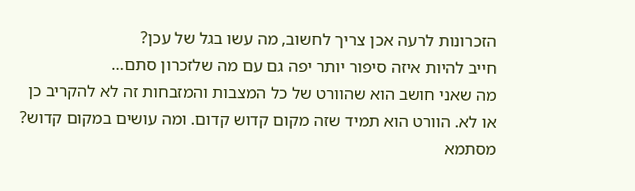הזכרונות לרעה אכן צריך לחשוב, מה עשו בגל של עכן?
חייב להיות איזה סיפור יותר יפה גם עם מה שלזכרון סתם…
מה שאני חושב הוא שהוורט של כל המצבות והמזבחות זה לא להקריב כן או לא. הוורט הוא תמיד שזה מקום קדוש קדום. ומה עושים במקום קדוש? מסתמא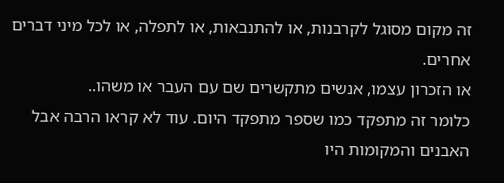זה מקום מסוגל לקרבנות, או להתנבאות, או לתפלה, או לכל מיני דברים אחרים.
או הזכרון עצמו, אנשים מתקשרים שם עם העבר או משהו..
כלומר זה מתפקד כמו שספר מתפקד היום. עוד לא קראו הרבה אבל האבנים והמקומות היו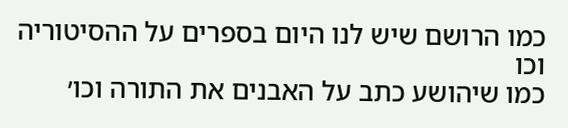כמו הרושם שיש לנו היום בספרים על ההסיטוריה וכו
כמו שיהושע כתב על האבנים את התורה וכו׳